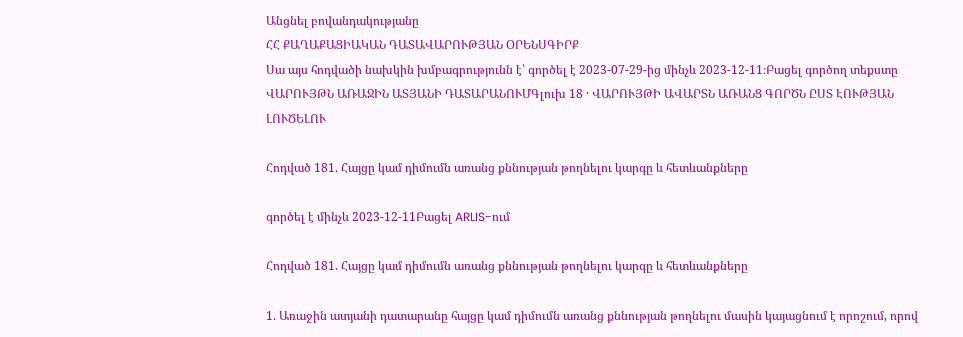Անցնել բովանդակությանը
ՀՀ ՔԱՂԱՔԱՑԻԱԿԱՆ ԴԱՏԱՎԱՐՈՒԹՅԱՆ ՕՐԵՆՍԳԻՐՔ
Սա այս հոդվածի նախկին խմբագրությունն է՝ գործել է 2023-07-29-ից մինչև 2023-12-11։Բացել գործող տեքստը
ՎԱՐՈՒՅԹՆ ԱՌԱՋԻՆ ԱՏՅԱՆԻ ԴԱՏԱՐԱՆՈՒՄԳլուխ 18 · ՎԱՐՈՒՅԹԻ ԱՎԱՐՏՆ ԱՌԱՆՑ ԳՈՐԾՆ ԸՍՏ ԷՈՒԹՅԱՆ ԼՈՒԾԵԼՈՒ

Հոդված 181. Հայցը կամ դիմումն առանց քննության թողնելու կարգը և հետևանքները

գործել է մինչև 2023-12-11Բացել ARLIS-ում

Հոդված 181. Հայցը կամ դիմումն առանց քննության թողնելու կարգը և հետևանքները

1. Առաջին ատյանի դատարանը հայցը կամ դիմումն առանց քննության թողնելու մասին կայացնում է որոշում, որով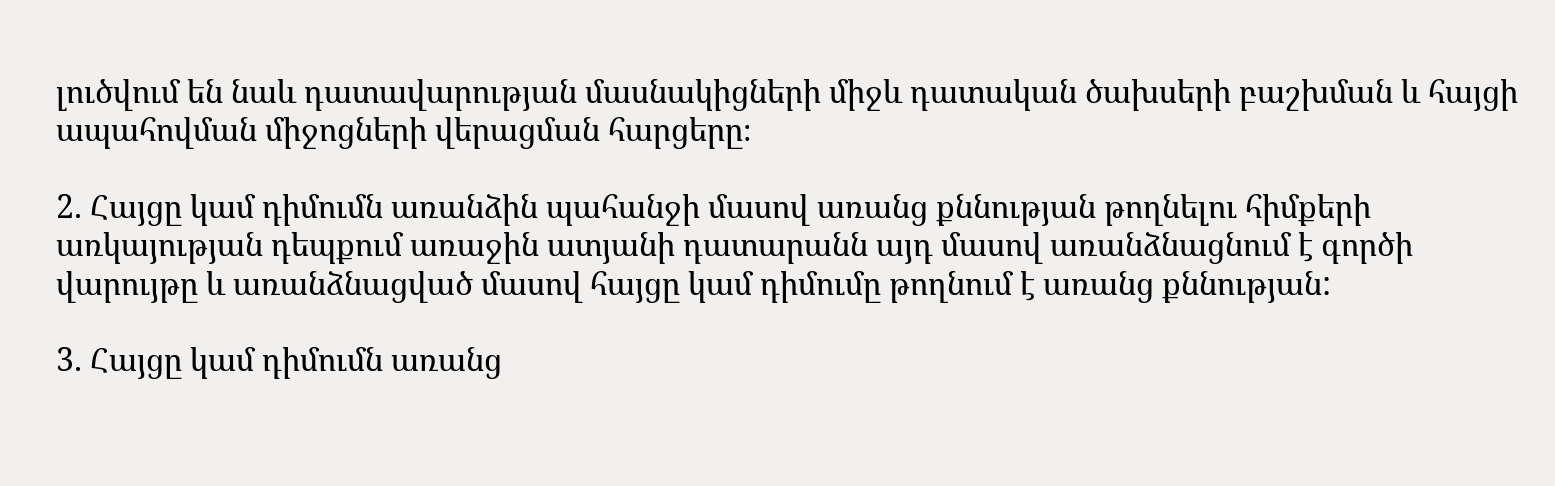լուծվում են նաև դատավարության մասնակիցների միջև դատական ծախսերի բաշխման և հայցի ապահովման միջոցների վերացման հարցերը։

2. Հայցը կամ դիմումն առանձին պահանջի մասով առանց քննության թողնելու հիմքերի առկայության դեպքում առաջին ատյանի դատարանն այդ մասով առանձնացնում է գործի վարույթը և առանձնացված մասով հայցը կամ դիմումը թողնում է առանց քննության:

3. Հայցը կամ դիմումն առանց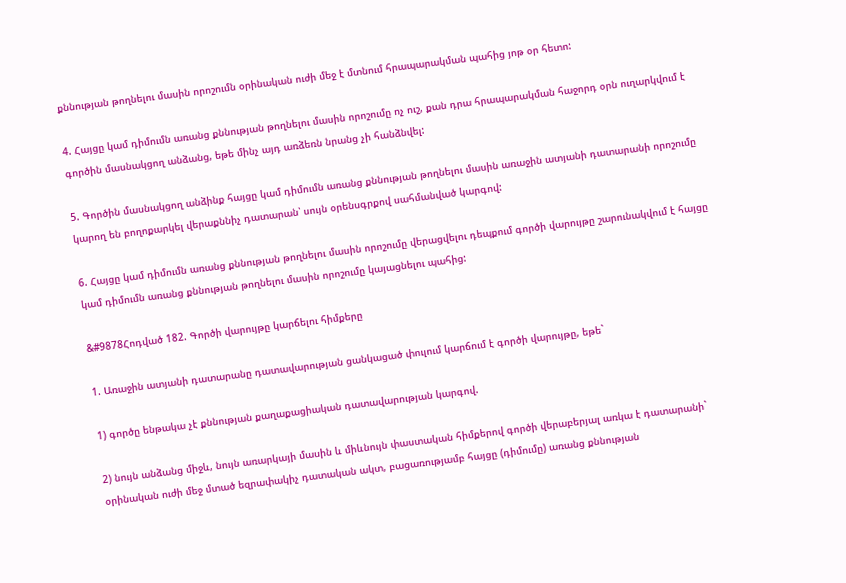քննության թողնելու մասին որոշումն օրինական ուժի մեջ է մտնում հրապարակման պահից յոթ օր հետո:

4. Հայցը կամ դիմումն առանց քննության թողնելու մասին որոշումը ոչ ուշ, քան դրա հրապարակման հաջորդ օրն ուղարկվում է գործին մասնակցող անձանց, եթե մինչ այդ առձեռն նրանց չի հանձնվել:

5. Գործին մասնակցող անձինք հայցը կամ դիմումն առանց քննության թողնելու մասին առաջին ատյանի դատարանի որոշումը կարող են բողոքարկել վերաքննիչ դատարան՝ սույն օրենսգրքով սահմանված կարգով:

6. Հայցը կամ դիմումն առանց քննության թողնելու մասին որոշումը վերացվելու դեպքում գործի վարույթը շարունակվում է հայցը կամ դիմումն առանց քննության թողնելու մասին որոշումը կայացնելու պահից:

&#9878Հոդված 182. Գործի վարույթը կարճելու հիմքերը

1. Առաջին ատյանի դատարանը դատավարության ցանկացած փուլում կարճում է գործի վարույթը, եթե`

1) գործը ենթակա չէ քննության քաղաքացիական դատավարության կարգով.

2) նույն անձանց միջև, նույն առարկայի մասին և միևնույն փաստական հիմքերով գործի վերաբերյալ առկա է դատարանի` օրինական ուժի մեջ մտած եզրափակիչ դատական ակտ, բացառությամբ հայցը (դիմումը) առանց քննության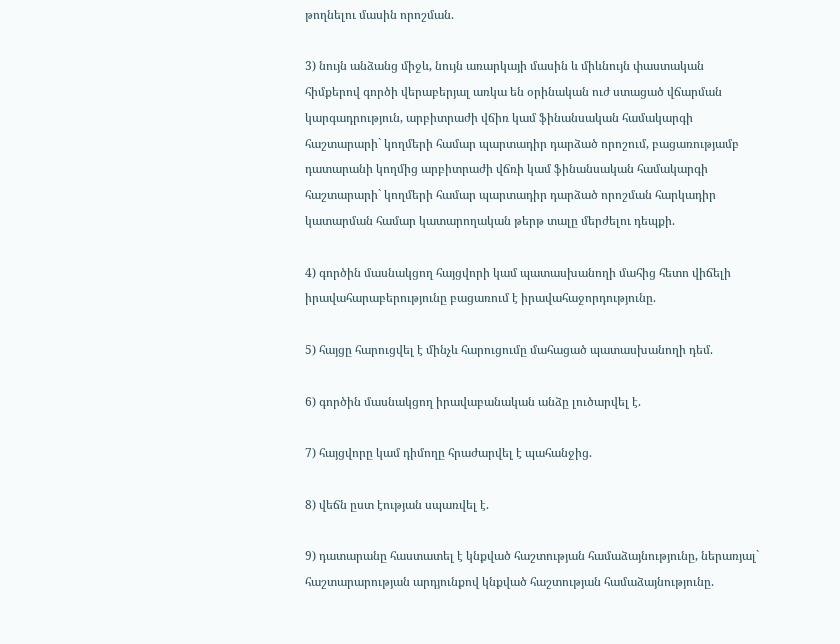թողնելու մասին որոշման.

3) նույն անձանց միջև, նույն առարկայի մասին և միևնույն փաստական հիմքերով գործի վերաբերյալ առկա են օրինական ուժ ստացած վճարման կարգադրություն, արբիտրաժի վճիռ կամ ֆինանսական համակարգի հաշտարարի` կողմերի համար պարտադիր դարձած որոշում, բացառությամբ դատարանի կողմից արբիտրաժի վճռի կամ ֆինանսական համակարգի հաշտարարի` կողմերի համար պարտադիր դարձած որոշման հարկադիր կատարման համար կատարողական թերթ տալը մերժելու դեպքի.

4) գործին մասնակցող հայցվորի կամ պատասխանողի մահից հետո վիճելի իրավահարաբերությունը բացառում է իրավահաջորդությունը.

5) հայցը հարուցվել է մինչև հարուցումը մահացած պատասխանողի դեմ.

6) գործին մասնակցող իրավաբանական անձը լուծարվել է.

7) հայցվորը կամ դիմողը հրաժարվել է պահանջից.

8) վեճն ըստ էության սպառվել է.

9) դատարանը հաստատել է կնքված հաշտության համաձայնությունը, ներառյալ` հաշտարարության արդյունքով կնքված հաշտության համաձայնությունը.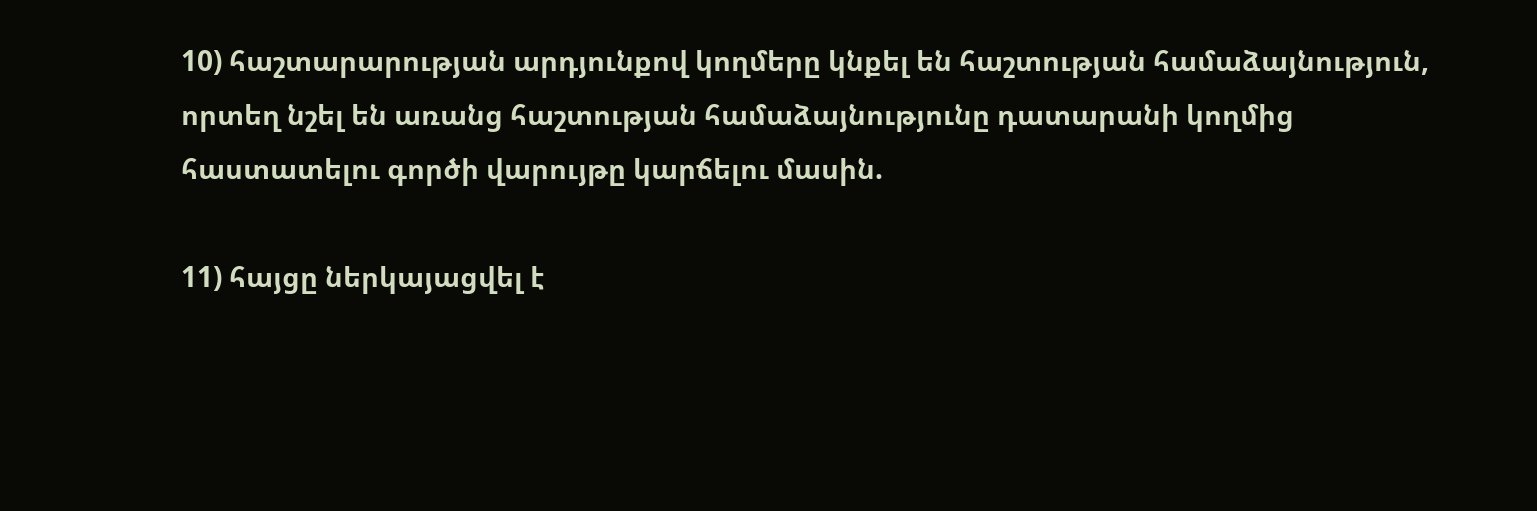10) հաշտարարության արդյունքով կողմերը կնքել են հաշտության համաձայնություն, որտեղ նշել են առանց հաշտության համաձայնությունը դատարանի կողմից հաստատելու գործի վարույթը կարճելու մասին.

11) հայցը ներկայացվել է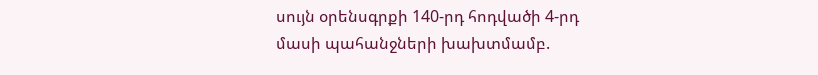սույն օրենսգրքի 140-րդ հոդվածի 4-րդ մասի պահանջների խախտմամբ.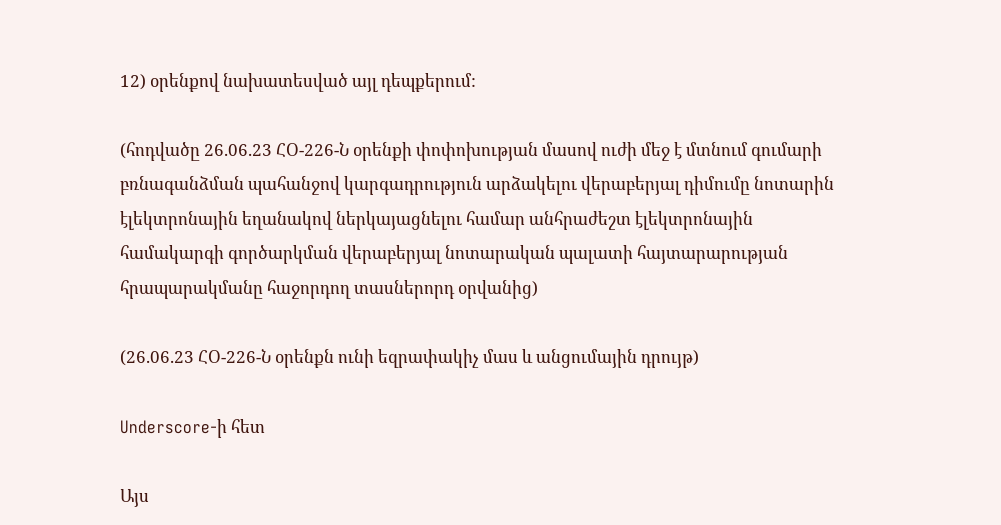12) օրենքով նախատեսված այլ դեպքերում:

(հոդվածը 26.06.23 ՀՕ-226-Ն օրենքի փոփոխության մասով ուժի մեջ է մտնում գումարի բռնագանձման պահանջով կարգադրություն արձակելու վերաբերյալ դիմումը նոտարին էլեկտրոնային եղանակով ներկայացնելու համար անհրաժեշտ էլեկտրոնային համակարգի գործարկման վերաբերյալ նոտարական պալատի հայտարարության հրապարակմանը հաջորդող տասներորդ օրվանից)

(26.06.23 ՀՕ-226-Ն օրենքն ունի եզրափակիչ մաս և անցումային դրույթ)

Underscore-ի հետ

Այս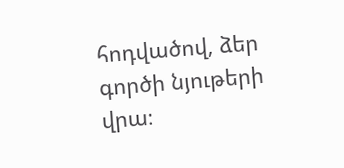հոդվածով, ձեր գործի նյութերի վրա։